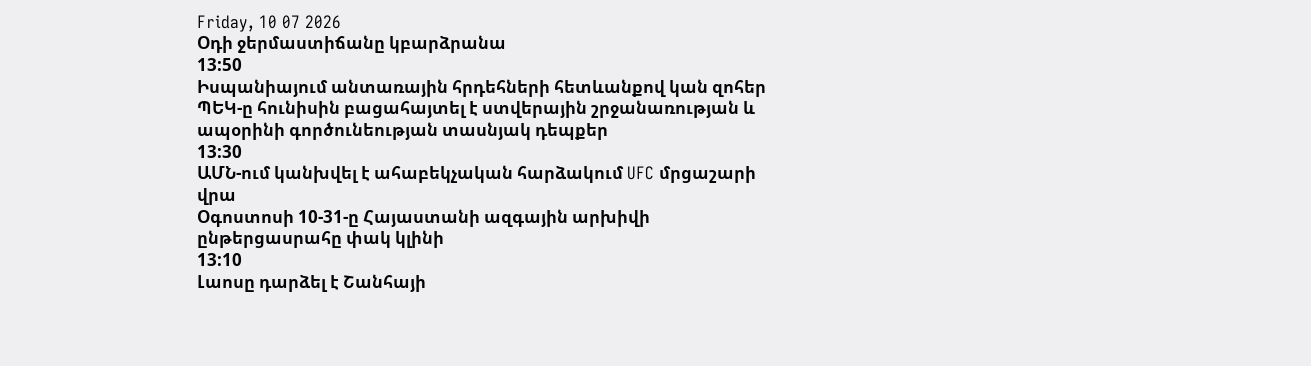Friday, 10 07 2026
Օդի ջերմաստիճանը կբարձրանա
13:50
Իսպանիայում անտառային հրդեհների հետևանքով կան զոհեր
ՊԵԿ-ը հունիսին բացահայտել է ստվերային շրջանառության և ապօրինի գործունեության տասնյակ դեպքեր
13:30
ԱՄՆ-ում կանխվել է ահաբեկչական հարձակում UFC մրցաշարի վրա
Օգոստոսի 10-31-ը Հայաստանի ազգային արխիվի ընթերցասրահը փակ կլինի
13:10
Լաոսը դարձել է Շանհայի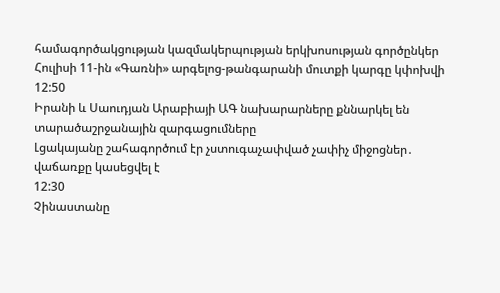համագործակցության կազմակերպության երկխոսության գործընկեր
Հուլիսի 11-ին «Գառնի» արգելոց-թանգարանի մուտքի կարգը կփոխվի
12:50
Իրանի և Սաուդյան Արաբիայի ԱԳ նախարարները քննարկել են տարածաշրջանային զարգացումները
Լցակայանը շահագործում էր չստուգաչափված չափիչ միջոցներ․ վաճառքը կասեցվել է
12:30
Չինաստանը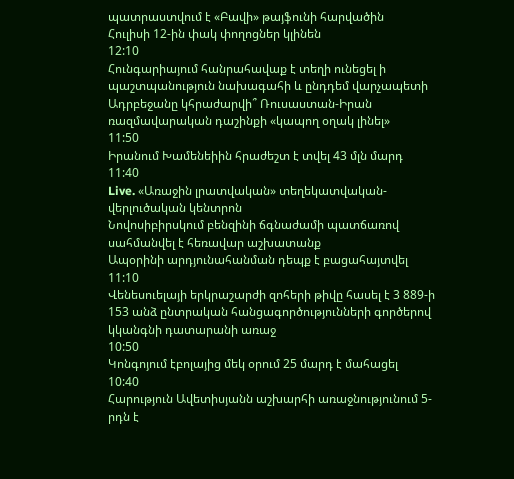պատրաստվում է «Բավի» թայֆունի հարվածին
Հուլիսի 12-ին փակ փողոցներ կլինեն
12:10
Հունգարիայում հանրահավաք է տեղի ունեցել ի պաշտպանություն նախագահի և ընդդեմ վարչապետի
Ադրբեջանը կհրաժարվի՞ Ռուսաստան-Իրան ռազմավարական դաշինքի «կապող օղակ լինել»
11:50
Իրանում Խամենեիին հրաժեշտ է տվել 43 մլն մարդ
11:40
Live. «Առաջին լրատվական» տեղեկատվական-վերլուծական կենտրոն
Նովոսիբիրսկում բենզինի ճգնաժամի պատճառով սահմանվել է հեռավար աշխատանք
Ապօրինի արդյունահանման դեպք է բացահայտվել
11:10
Վենեսուելայի երկրաշարժի զոհերի թիվը հասել է 3 889-ի
153 անձ ընտրական հանցագործությունների գործերով կկանգնի դատարանի առաջ
10:50
Կոնգոյում էբոլայից մեկ օրում 25 մարդ է մահացել
10:40
Հարություն Ավետիսյանն աշխարհի առաջնությունում 5-րդն է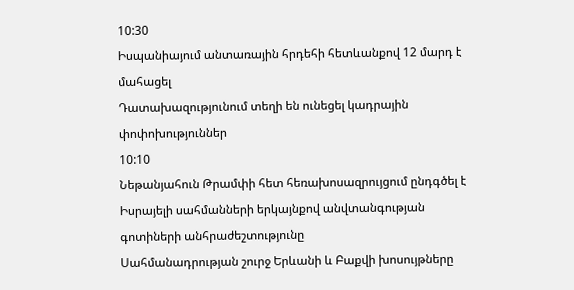10:30
Իսպանիայում անտառային հրդեհի հետևանքով 12 մարդ է մահացել
Դատախազությունում տեղի են ունեցել կադրային փոփոխություններ
10:10
Նեթանյահուն Թրամփի հետ հեռախոսազրույցում ընդգծել է Իսրայելի սահմանների երկայնքով անվտանգության գոտիների անհրաժեշտությունը
Սահմանադրության շուրջ Երևանի և Բաքվի խոսույթները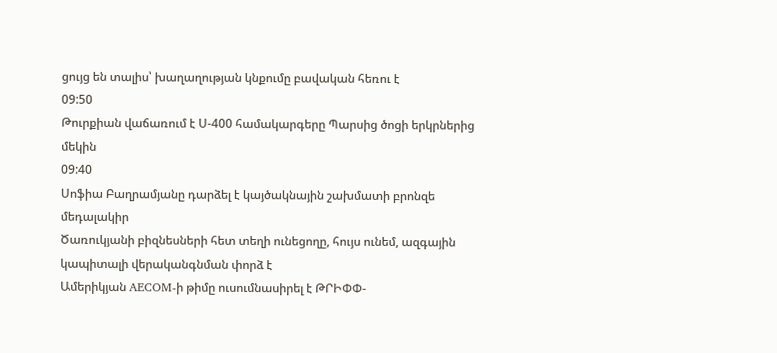ցույց են տալիս՝ խաղաղության կնքումը բավական հեռու է
09:50
Թուրքիան վաճառում է Ս-400 համակարգերը Պարսից ծոցի երկրներից մեկին
09:40
Սոֆիա Բաղրամյանը դարձել է կայծակնային շախմատի բրոնզե մեդալակիր
Ծառուկյանի բիզնեսների հետ տեղի ունեցողը, հույս ունեմ, ազգային կապիտալի վերականգնման փորձ է
Ամերիկյան AECOM-ի թիմը ուսումնասիրել է ԹՐԻՓՓ-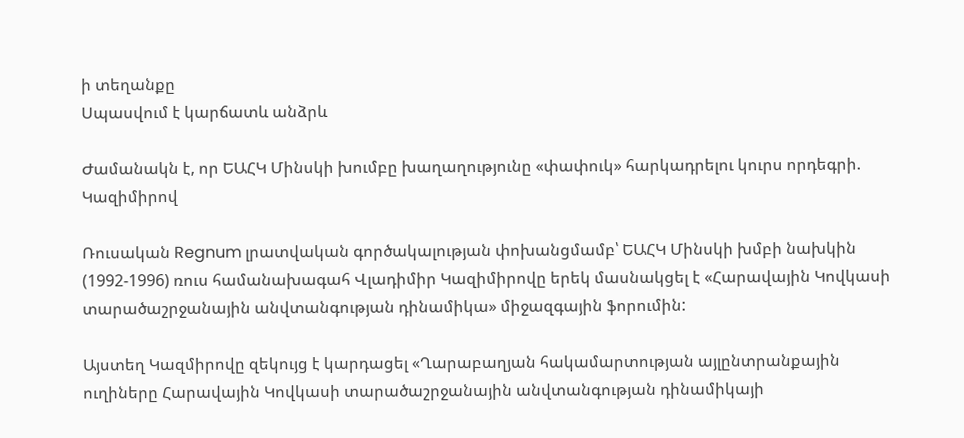ի տեղանքը
Սպասվում է կարճատև անձրև

Ժամանակն է, որ ԵԱՀԿ Մինսկի խումբը խաղաղությունը «փափուկ» հարկադրելու կուրս որդեգրի. Կազիմիրով

Ռուսական Regnum լրատվական գործակալության փոխանցմամբ՝ ԵԱՀԿ Մինսկի խմբի նախկին (1992-1996) ռուս համանախագահ Վլադիմիր Կազիմիրովը երեկ մասնակցել է «Հարավային Կովկասի տարածաշրջանային անվտանգության դինամիկա» միջազգային ֆորումին:

Այստեղ Կազմիրովը զեկույց է կարդացել «Ղարաբաղյան հակամարտության այլընտրանքային ուղիները Հարավային Կովկասի տարածաշրջանային անվտանգության դինամիկայի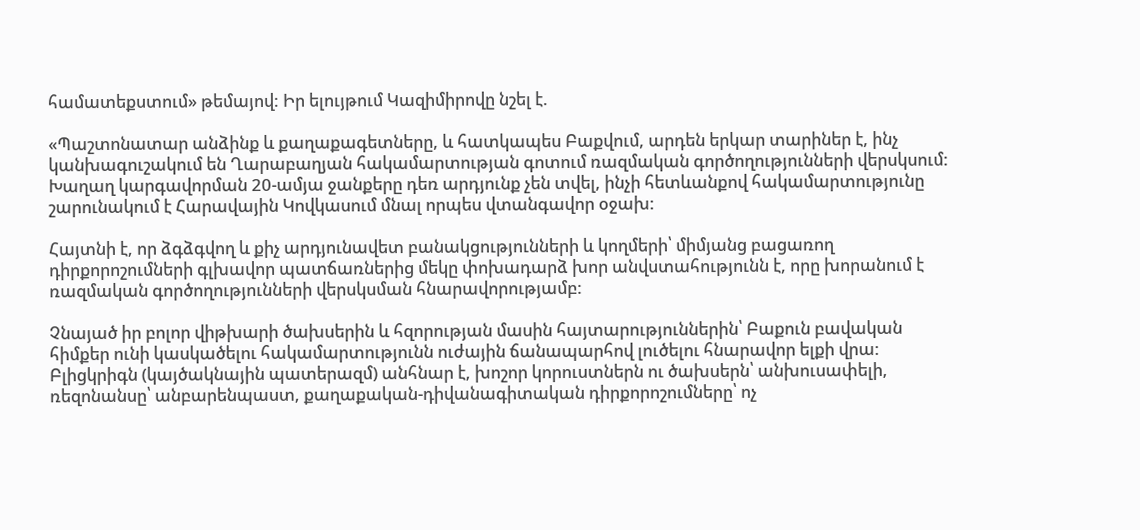համատեքստում» թեմայով: Իր ելույթում Կազիմիրովը նշել է.

«Պաշտոնատար անձինք և քաղաքագետները, և հատկապես Բաքվում, արդեն երկար տարիներ է, ինչ կանխագուշակում են Ղարաբաղյան հակամարտության գոտում ռազմական գործողությունների վերսկսում: Խաղաղ կարգավորման 20-ամյա ջանքերը դեռ արդյունք չեն տվել, ինչի հետևանքով հակամարտությունը շարունակում է Հարավային Կովկասում մնալ որպես վտանգավոր օջախ:

Հայտնի է, որ ձգձգվող և քիչ արդյունավետ բանակցությունների և կողմերի՝ միմյանց բացառող դիրքորոշումների գլխավոր պատճառներից մեկը փոխադարձ խոր անվստահությունն է, որը խորանում է ռազմական գործողությունների վերսկսման հնարավորությամբ:

Չնայած իր բոլոր վիթխարի ծախսերին և հզորության մասին հայտարություններին՝ Բաքուն բավական հիմքեր ունի կասկածելու հակամարտությունն ուժային ճանապարհով լուծելու հնարավոր ելքի վրա: Բլիցկրիգն (կայծակնային պատերազմ) անհնար է, խոշոր կորուստներն ու ծախսերն՝ անխուսափելի, ռեզոնանսը՝ անբարենպաստ, քաղաքական-դիվանագիտական դիրքորոշումները՝ ոչ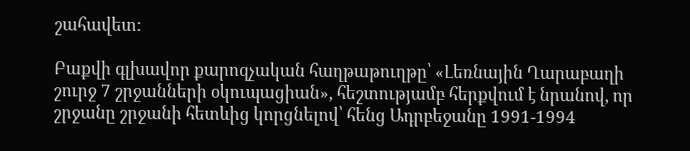շահավետ:

Բաքվի գլխավոր քարոզչական հաղթաթուղթը՝ «Լեռնային Ղարաբաղի շուրջ 7 շրջանների օկուպացիան», հեշտությամբ հերքվում է նրանով, որ շրջանը շրջանի հետևից կորցնելով՝ հենց Ադրբեջանը 1991-1994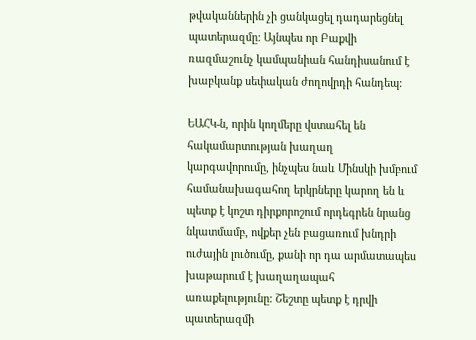թվականներին չի ցանկացել դադարեցնել պատերազմը: Այնպես որ Բաքվի ռազմաշունչ կամպանիան հանդիսանում է խաբկանք սեփական ժողովրդի հանդեպ:

ԵԱՀԿ-ն, որին կողմերը վստահել են հակամարտության խաղաղ կարգավորումը, ինչպես նաև Մինսկի խմբում համանախագահող երկրները կարող են և պետք է կոշտ դիրքորոշում որդեգրեն նրանց նկատմամբ, ովքեր չեն բացառում խնդրի ուժային լուծումը, քանի որ դա արմատապես խաթարում է խաղաղապահ առաքելությունը: Շեշտը պետք է դրվի պատերազմի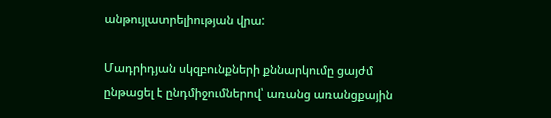անթույլատրելիության վրա:

Մադրիդյան սկզբունքների քննարկումը ցայժմ ընթացել է ընդմիջումներով՝ առանց առանցքային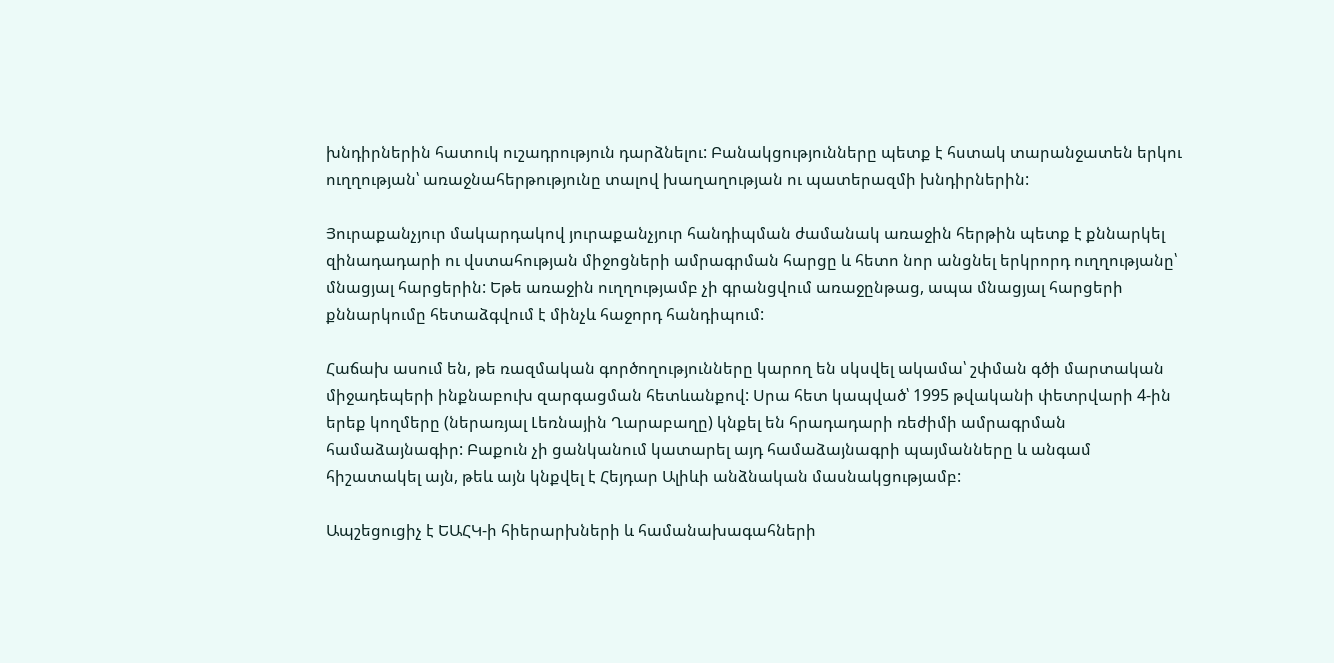խնդիրներին հատուկ ուշադրություն դարձնելու: Բանակցությունները պետք է հստակ տարանջատեն երկու ուղղության՝ առաջնահերթությունը տալով խաղաղության ու պատերազմի խնդիրներին:

Յուրաքանչյուր մակարդակով յուրաքանչյուր հանդիպման ժամանակ առաջին հերթին պետք է քննարկել զինադադարի ու վստահության միջոցների ամրագրման հարցը և հետո նոր անցնել երկրորդ ուղղությանը՝ մնացյալ հարցերին: Եթե առաջին ուղղությամբ չի գրանցվում առաջընթաց, ապա մնացյալ հարցերի քննարկումը հետաձգվում է մինչև հաջորդ հանդիպում:

Հաճախ ասում են, թե ռազմական գործողությունները կարող են սկսվել ակամա՝ շփման գծի մարտական միջադեպերի ինքնաբուխ զարգացման հետևանքով: Սրա հետ կապված՝ 1995 թվականի փետրվարի 4-ին երեք կողմերը (ներառյալ Լեռնային Ղարաբաղը) կնքել են հրադադարի ռեժիմի ամրագրման համաձայնագիր: Բաքուն չի ցանկանում կատարել այդ համաձայնագրի պայմանները և անգամ հիշատակել այն, թեև այն կնքվել է Հեյդար Ալիևի անձնական մասնակցությամբ:

Ապշեցուցիչ է ԵԱՀԿ-ի հիերարխների և համանախագահների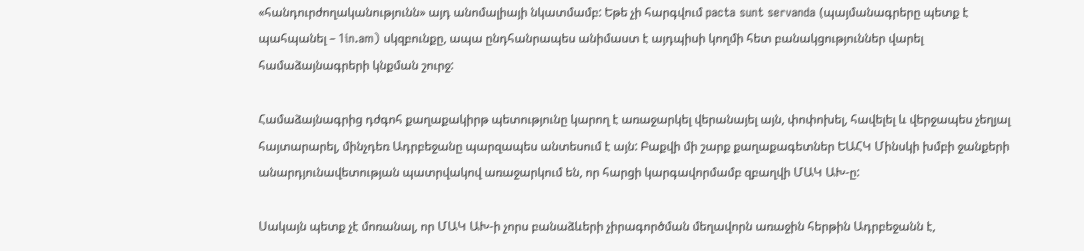«հանդուրժողականությունն» այդ անոմալիայի նկատմամբ: Եթե չի հարգվում pacta sunt servanda (պայմանագրերը պետք է պահպանել – 1in.am) սկզբունքը, ապա ընդհանրապես անիմաստ է այդպիսի կողմի հետ բանակցություններ վարել համաձայնագրերի կնքման շուրջ:

Համաձայնագրից դժգոհ քաղաքակիրթ պետությունը կարող է առաջարկել վերանայել այն, փոփոխել, հավելել և վերջապես չեղյալ հայտարարել, մինչդեռ Ադրբեջանը պարզապես անտեսում է այն: Բաքվի մի շարք քաղաքագետներ ԵԱՀԿ Մինսկի խմբի ջանքերի անարդյունավետության պատրվակով առաջարկում են, որ հարցի կարգավորմամբ զբաղվի ՄԱԿ ԱԽ-ը:

Սակայն պետք չէ մոռանալ, որ ՄԱԿ ԱԽ-ի չորս բանաձևերի չիրագործման մեղավորն առաջին հերթին Ադրբեջանն է,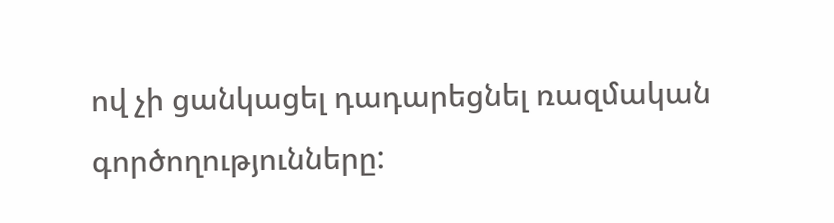ով չի ցանկացել դադարեցնել ռազմական գործողությունները: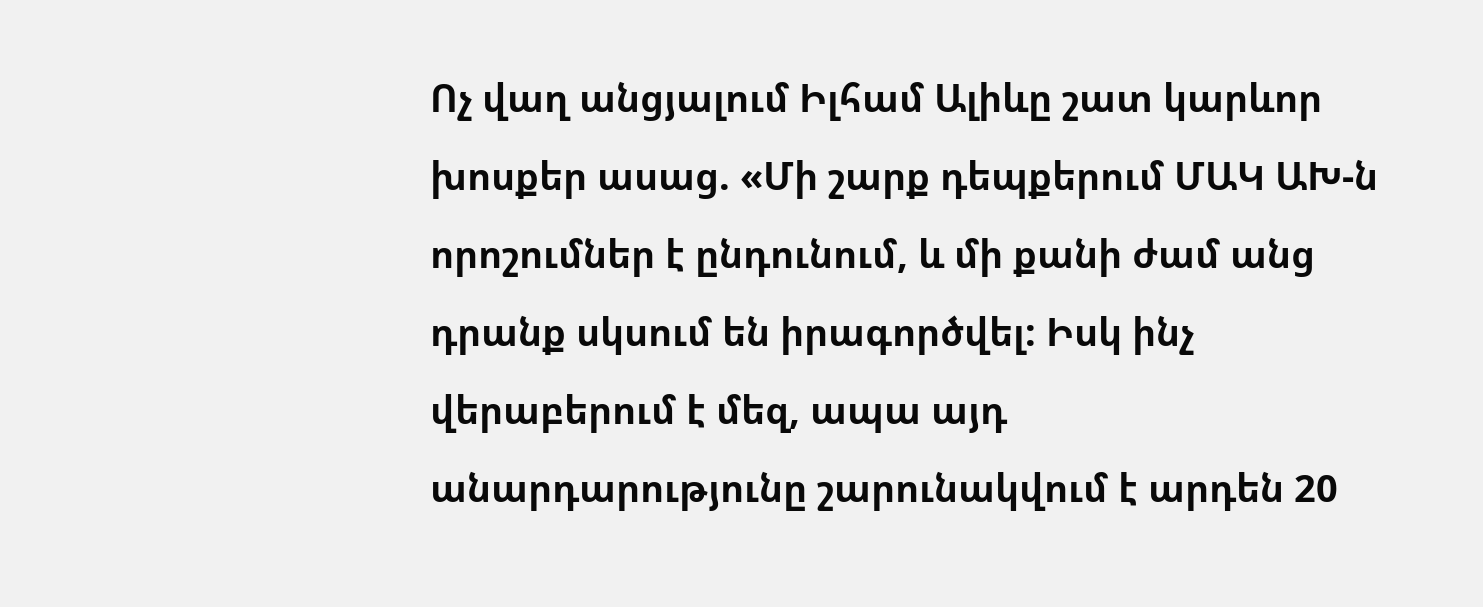Ոչ վաղ անցյալում Իլհամ Ալիևը շատ կարևոր խոսքեր ասաց. «Մի շարք դեպքերում ՄԱԿ ԱԽ-ն որոշումներ է ընդունում, և մի քանի ժամ անց դրանք սկսում են իրագործվել: Իսկ ինչ վերաբերում է մեզ, ապա այդ անարդարությունը շարունակվում է արդեն 20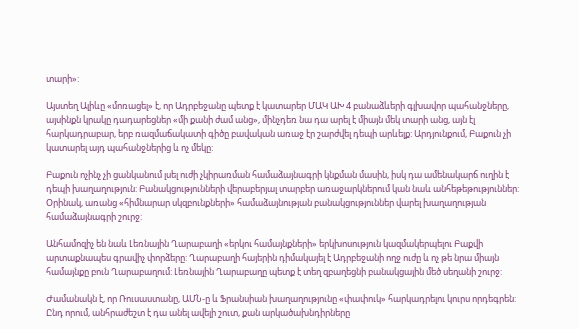տարի»:

Այստեղ Ալիևը «մոռացել» է, որ Ադրբեջանը պետք է կատարեր ՄԱԿ ԱԽ 4 բանաձևերի գլխավոր պահանջները, այսինքն կրակը դադարեցներ «մի քանի ժամ անց», մինչդեռ նա դա արել է միայն մեկ տարի անց, այն էլ հարկադրաբար, երբ ռազմաճակատի գիծը բավական առաջ էր շարժվել դեպի արևելք: Արդյունքում, Բաքուն չի կատարել այդ պահանջներից և ոչ մեկը:

Բաքուն ոչինչ չի ցանկանում լսել ուժի չկիրառման համաձայնագրի կնքման մասին, իսկ դա ամենակարճ ուղին է դեպի խաղաղություն: Բանակցությունների վերաբերյալ տարբեր առաջարկներում կան նաև անհեթեթություններ: Օրինակ, առանց «հիմնարար սկզբունքների» համաձայնության բանակցություններ վարել խաղաղության համաձայնագրի շուրջ:

Անհամոզիչ են նաև Լեռնային Ղարաբաղի «երկու համայնքների» երկխոսություն կազմակերպելու Բաքվի արտաքնապես գրավիչ փորձերը: Ղարաբաղի հայերին դիմակայել է Ադրբեջանի ողջ ուժը և ոչ թե նրա միայն համայնքը բուն Ղարաբաղում: Լեռնային Ղարաբաղը պետք է տեղ զբաղեցնի բանակցային մեծ սեղանի շուրջ:

Ժամանակն է, որ Ռուսաստանը, ԱՄՆ-ը և Ֆրանսիան խաղաղությունը «փափուկ» հարկադրելու կուրս որդեգրեն: Ընդ որում, անհրաժեշտ է դա անել ավելի շուտ, քան արկածախնդիրները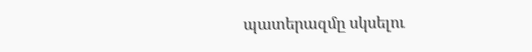պատերազմը սկսելու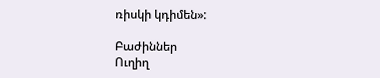ռիսկի կդիմեն»:

Բաժիններ
Ուղիղ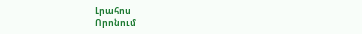Լրահոս
Որոնում